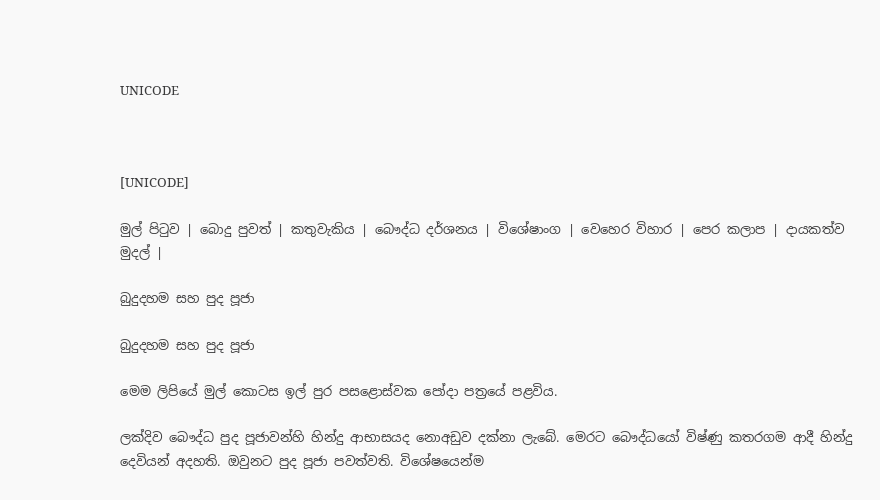UNICODE



[UNICODE]

මුල් පිටුව | බොදු පුවත් | කතුවැකිය | බෞද්ධ දර්ශනය | විශේෂාංග | වෙහෙර විහාර | පෙර කලාප | දායකත්ව මුදල් |

බුදුදහම සහ පුද පූජා

බුදුදහම සහ පුද පූජා

මෙම ලිපියේ මුල් කොටස ඉල් පුර පසළොස්වක පෝදා පත්‍රයේ පළවිය.

ලක්දිව බෞද්ධ පුද පූජාවන්හි හින්දු ආභාසයද නොඅඩුව දක්නා ලැබේ. මෙරට බෞද්ධයෝ විෂ්ණු කතරගම ආදී හින්දු දෙවියන් අදහති. ඔවුනට පුද පූජා පවත්වති. විශේෂයෙන්ම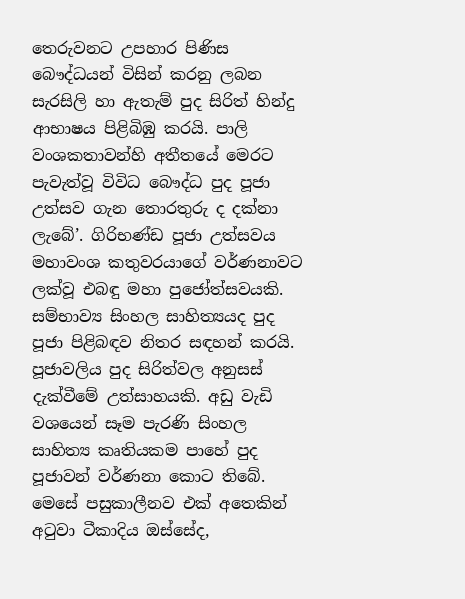තෙරුවනට උපහාර පිණිස බෞද්ධයන් විසින් කරනු ලබන සැරසිලි හා ඇතැම් පුද සිරිත් හින්දු ආභාෂය පිළිබිඹු කරයි. පාලි වංශකතාවන්හි අතීතයේ මෙරට පැවැත්වූ විවිධ බෞද්ධ පුද පූජා උත්සව ගැන තොරතුරු ද දක්නා ලැබේ’. ගිරිභණ්ඩ පූජා උත්සවය මහාවංශ කතුවරයාගේ වර්ණනාවට ලක්වූ එබඳු මහා පුජෝත්සවයකි. සම්භාව්‍ය සිංහල සාහිත්‍යයද පුද පූජා පිළිබඳව නිතර සඳහන් කරයි. පූජාවලිය පුද සිරිත්වල අනුසස් දැක්වීමේ උත්සාහයකි. අඩු වැඩි වශයෙන් සෑම පැරණි සිංහල සාහිත්‍ය කෘතියකම පාහේ පුද පූජාවන් වර්ණනා කොට තිබේ. මෙසේ පසුකාලීනව එක් අතෙකින් අටුවා ටීකාදිය ඔස්සේද,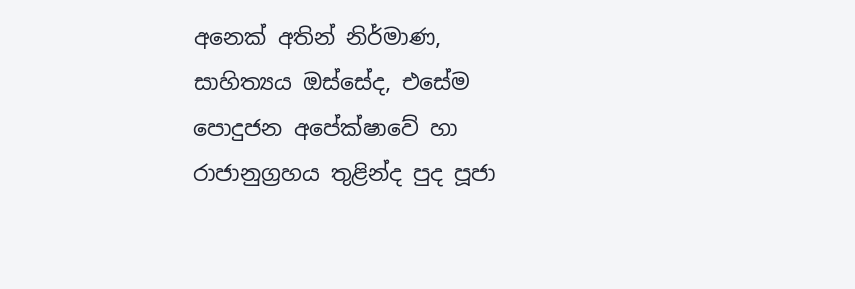අනෙක් අතින් නිර්මාණ, සාහිත්‍යය ඔස්සේද, එසේම පොදුජන අපේක්ෂාවේ හා රාජානුග්‍රහය තුළින්ද පුද පූජා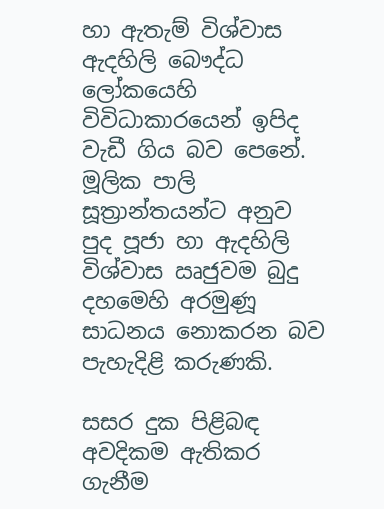හා ඇතැම් විශ්වාස ඇදහිලි බෞද්ධ ලෝකයෙහි විවිධාකාරයෙන් ඉපිද වැඩී ගිය බව පෙනේ. මූලික පාලි සූත්‍රාන්තයන්ට අනුව පුද පූජා හා ඇදහිලි විශ්වාස ඍජුවම බුදු දහමෙහි අරමුණූ සාධනය නොකරන බව පැහැදිළි කරුණකි.

සසර දුක පිළිබඳ අවදිකම ඇතිකර ගැනීම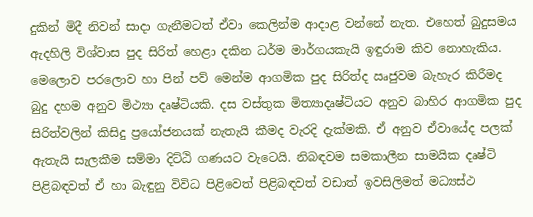දුකින් මිදී නිවන් සාදා ගැනීමටත් ඒවා කෙලින්ම ආදාළ වන්නේ නැත. එහෙත් බුදුසමය ඇදහිලි විශ්වාස පුද සිරිත් හෙළා දකින ධර්ම මාර්ගයකැයි ඉඳුරාම කිව නොහැකිය. මෙලොව පරලොව හා පින් පව් මෙන්ම ආගමික පුද සිරිත්ද ඍජුවම බැහැර කිරීමද බුදු දහම අනුව මිථ්‍යා දෘෂ්ටියකි. දස වස්තුක මිත්‍යාදෘෂ්ටියට අනුව බාහිර ආගමික පුද සිරිත්වලින් කිසිදු ප්‍රයෝජනයක් නැතැයි කීමද වැරදි දැක්මකි. ඒ අනුව ඒවායේද පලක් ඇතැයි සැලකීම සම්මා දිට්ඨි ගණයට වැටෙයි. නිබඳවම සමකාලීන සාමයික දෘෂ්ටි පිළිබඳවත් ඒ හා බැඳුනු විවිධ පිළිවෙත් පිළිබඳවත් වඩාත් ඉවසිලිමත් මධ්‍යස්ථ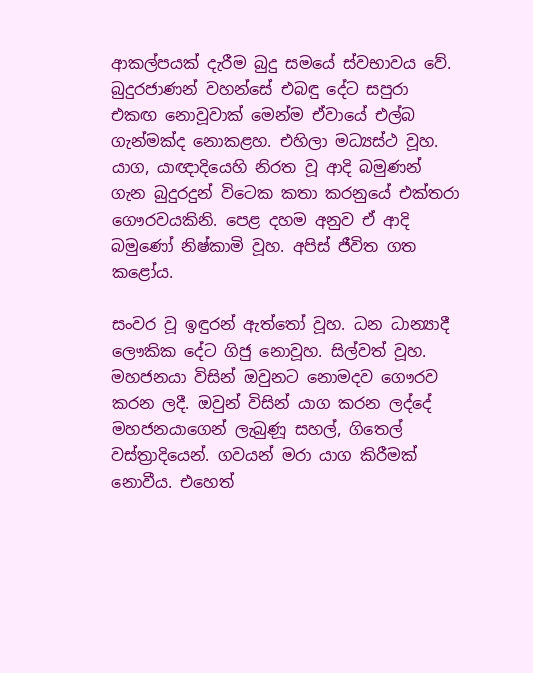ආකල්පයක් දැරීම බුදු සමයේ ස්වභාවය වේ. බුදුරජාණන් වහන්සේ එබඳු දේට සපුරා එකඟ නොවූවාක් මෙන්ම ඒවායේ එල්බ ගැන්මක්ද නොකළහ. එහිලා මධ්‍යස්ථ වූහ. යාග, යාඥාදියෙහි නිරත වූ ආදි බමුණන් ගැන බුදුරදුන් විටෙක කතා කරනුයේ එක්තරා ගෞරවයකිනි. පෙළ දහම අනුව ඒ ආදි බමුණෝ නිෂ්කාමි වූහ. අපිස් ජීවිත ගත කළෝය.

සංවර වූ ඉඳුරන් ඇත්තෝ වූහ. ධන ධාන්‍යාදී ලෞකික දේට ගිජු නොවූහ. සිල්වත් වූහ. මහජනයා විසින් ඔවුනට නොමදව ගෞරව කරන ලදී. ඔවුන් විසින් යාග කරන ලද්දේ මහජනයාගෙන් ලැබුණූ සහල්, ගිතෙල් වස්ත්‍රාදියෙන්. ගවයන් මරා යාග කිරීමක් නොවීය. එහෙත්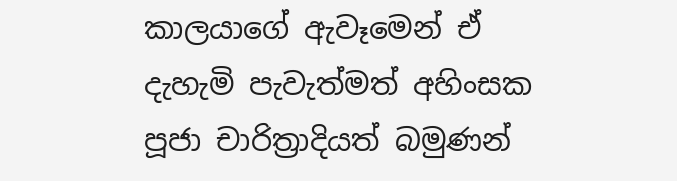කාලයාගේ ඇවෑමෙන් ඒ දැහැමි පැවැත්මත් අහිංසක පූජා චාරිත්‍රාදියත් බමුණන්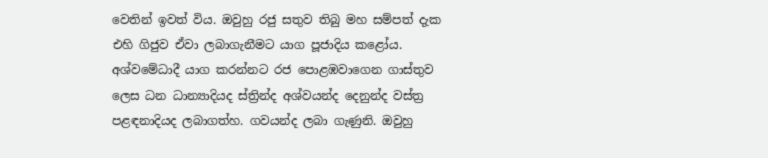වෙතින් ඉවත් විය. ඔවුහු රජු සතුව තිබු මහ සම්පත් දැක එහි ගිජුව ඒවා ලබාගැනීමට යාග පූජාදිය කළෝය. අශ්වමේධාදී යාග කරන්නට රජ පොළඹවාගෙන ගාස්තුව ලෙස ධන ධාන්‍යාදියද ස්ත්‍රින්ද අශ්වයන්ද දෙනුන්ද වස්ත්‍ර පළඳනාදියද ලබාගත්හ. ගවයන්ද ලබා ගැණුනි. ඔවුහු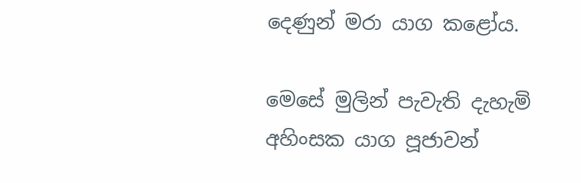දෙණුන් මරා යාග කළෝය.

මෙසේ මුලින් පැවැති දැහැමි අහිංසක යාග පූජාවන්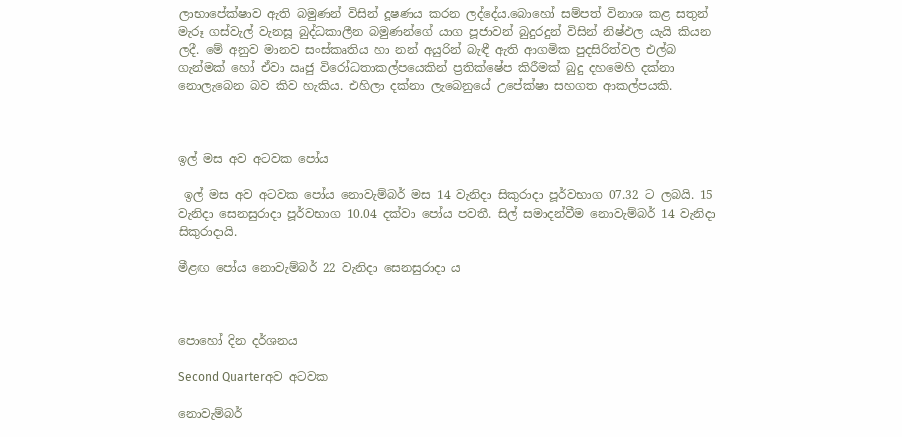ලාභාපේක්ෂාව ඇති බමුණන් විසින් දූෂණය කරන ලද්දේය.බොහෝ සම්පත් විනාශ කළ සතුන් මැරූ ගස්වැල් වැනසූ බුද්ධකාලීන බමුණන්ගේ යාග පූජාවන් බුදුරදුන් විසින් නිෂ්ඵල යැයි කියන ලදී. මේ අනුව මානව සංස්කෘතිය හා නන් අයුරින් බැඳී ඇති ආගමික පුදසිරිත්වල එල්බ ගැන්මක් හෝ ඒවා ඍජු විරෝධතාකල්පයෙකින් ප්‍රතික්ෂේප කිරීමක් බුදු දහමෙහි දක්නා නොලැබෙන බව කිව හැකිය. එහිලා දක්නා ලැබෙනුයේ උපේක්ෂා සහගත ආකල්පයකි.



ඉල් මස අව අටවක පෝය

 ඉල් මස අව අටවක පෝය නොවැම්බර් මස 14 වැනිදා සිකුරාදා පූර්වභාග 07.32 ට ලබයි. 15 වැනිදා සෙනසුරාදා පූර්වභාග 10.04 දක්වා පෝය පවතී. සිල් සමාදන්වීම නොවැම්බර් 14 වැනිදා සිකුරාදායි.

මීළඟ පෝය නොවැම්බර් 22 වැනිදා සෙනසුරාදා ය



පොහෝ දින දර්ශනය

Second Quarterඅව අටවක

නොවැම්බර්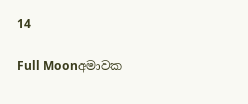14

Full Moonඅමාවක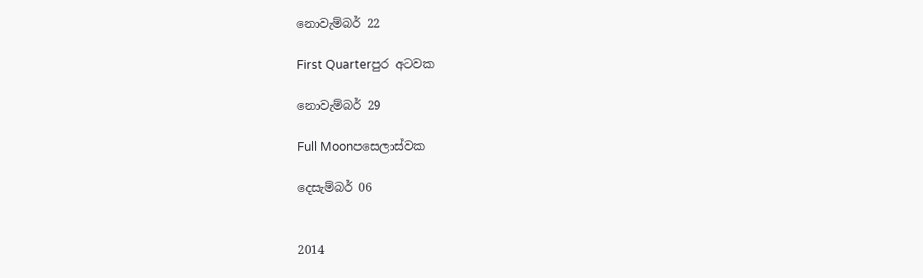නොවැම්බර් 22

First Quarterපුර අටවක

නොවැම්බර් 29

Full Moonපසෙලාස්වක

දෙසැම්බර් 06


2014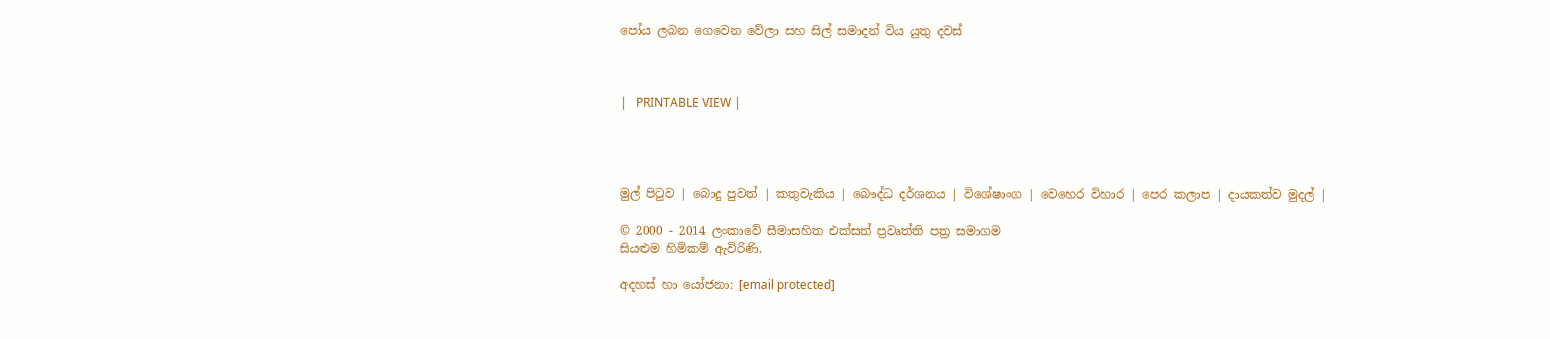පෝය ලබන ගෙවෙන වේලා සහ සිල් සමාදන් විය යුතු දවස්



|   PRINTABLE VIEW |




මුල් පිටුව | බොදු පුවත් | කතුවැකිය | බෞද්ධ දර්ශනය | විශේෂාංග | වෙහෙර විහාර | පෙර කලාප | දායකත්ව මුදල් |

© 2000 - 2014 ලංකාවේ සීමාසහිත එක්සත් ප්‍රවෘත්ති පත්‍ර සමාගම
සියළුම හිමිකම් ඇවිරිණි.

අදහස් හා යෝජනා: [email protected]